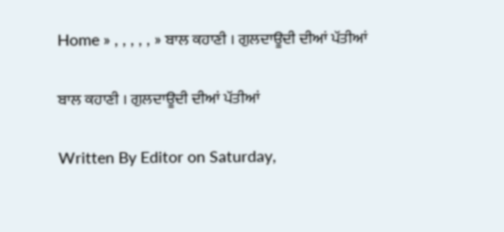Home » , , , , , » ਬਾਲ ਕਹਾਣੀ । ਗੁਲਦਾਊਦੀ ਦੀਆਂ ਪੱਤੀਆਂ

ਬਾਲ ਕਹਾਣੀ । ਗੁਲਦਾਊਦੀ ਦੀਆਂ ਪੱਤੀਆਂ

Written By Editor on Saturday,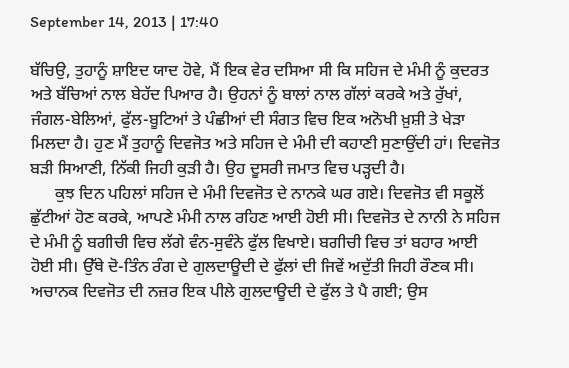September 14, 2013 | 17:40

ਬੱਚਿਉ, ਤੁਹਾਨੂੰ ਸ਼ਾਇਦ ਯਾਦ ਹੋਵੇ, ਮੈਂ ਇਕ ਵੇਰ ਦਸਿਆ ਸੀ ਕਿ ਸਹਿਜ ਦੇ ਮੰਮੀ ਨੂੰ ਕੁਦਰਤ ਅਤੇ ਬੱਚਿਆਂ ਨਾਲ ਬੇਹੱਦ ਪਿਆਰ ਹੈ। ਉਹਨਾਂ ਨੂੰ ਬਾਲਾਂ ਨਾਲ ਗੱਲਾਂ ਕਰਕੇ ਅਤੇ ਰੁੱਖਾਂ, ਜੰਗਲ-ਬੇਲਿਆਂ, ਫੁੱਲ-ਬੂਟਿਆਂ ਤੇ ਪੰਛੀਆਂ ਦੀ ਸੰਗਤ ਵਿਚ ਇਕ ਅਨੋਖੀ ਖ਼ੁਸ਼ੀ ਤੇ ਖੇੜਾ ਮਿਲਦਾ ਹੈ। ਹੁਣ ਮੈਂ ਤੁਹਾਨੂੰ ਦਿਵਜੋਤ ਅਤੇ ਸਹਿਜ ਦੇ ਮੰਮੀ ਦੀ ਕਹਾਣੀ ਸੁਣਾਉਂਦੀ ਹਾਂ। ਦਿਵਜੋਤ ਬੜੀ ਸਿਆਣੀ, ਨਿੱਕੀ ਜਿਹੀ ਕੁੜੀ ਹੈ। ਉਹ ਦੂਸਰੀ ਜਮਾਤ ਵਿਚ ਪੜ੍ਹਦੀ ਹੈ।
      ਕੁਝ ਦਿਨ ਪਹਿਲਾਂ ਸਹਿਜ ਦੇ ਮੰਮੀ ਦਿਵਜੋਤ ਦੇ ਨਾਨਕੇ ਘਰ ਗਏ। ਦਿਵਜੋਤ ਵੀ ਸਕੂਲੋਂ ਛੁੱਟੀਆਂ ਹੋਣ ਕਰਕੇ, ਆਪਣੇ ਮੰਮੀ ਨਾਲ ਰਹਿਣ ਆਈ ਹੋਈ ਸੀ। ਦਿਵਜੋਤ ਦੇ ਨਾਨੀ ਨੇ ਸਹਿਜ ਦੇ ਮੰਮੀ ਨੂੰ ਬਗੀਚੀ ਵਿਚ ਲੱਗੇ ਵੰਨ-ਸੁਵੰਨੇ ਫੁੱਲ ਵਿਖਾਏ। ਬਗੀਚੀ ਵਿਚ ਤਾਂ ਬਹਾਰ ਆਈ ਹੋਈ ਸੀ। ਉੱਥੇ ਦੋ-ਤਿੰਨ ਰੰਗ ਦੇ ਗੁਲਦਾਊਦੀ ਦੇ ਫੁੱਲਾਂ ਦੀ ਜਿਵੇਂ ਅਦੁੱਤੀ ਜਿਹੀ ਰੌਣਕ ਸੀ। ਅਚਾਨਕ ਦਿਵਜੋਤ ਦੀ ਨਜ਼ਰ ਇਕ ਪੀਲੇ ਗੁਲਦਾਊਦੀ ਦੇ ਫੁੱਲ ਤੇ ਪੈ ਗਈ; ਉਸ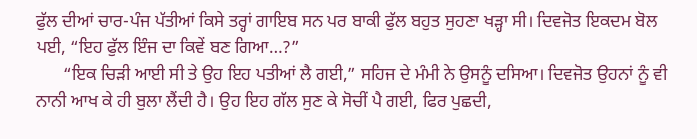ਫੁੱਲ ਦੀਆਂ ਚਾਰ-ਪੰਜ ਪੱਤੀਆਂ ਕਿਸੇ ਤਰ੍ਹਾਂ ਗਾਇਬ ਸਨ ਪਰ ਬਾਕੀ ਫੁੱਲ ਬਹੁਤ ਸੁਹਣਾ ਖੜ੍ਹਾ ਸੀ। ਦਿਵਜੋਤ ਇਕਦਮ ਬੋਲ ਪਈ, “ਇਹ ਫੁੱਲ ਇੰਜ ਦਾ ਕਿਵੇਂ ਬਣ ਗਿਆ…?”
      “ਇਕ ਚਿੜੀ ਆਈ ਸੀ ਤੇ ਉਹ ਇਹ ਪਤੀਆਂ ਲੈ ਗਈ,” ਸਹਿਜ ਦੇ ਮੰਮੀ ਨੇ ਉਸਨੂੰ ਦਸਿਆ। ਦਿਵਜੋਤ ਉਹਨਾਂ ਨੂੰ ਵੀ ਨਾਨੀ ਆਖ ਕੇ ਹੀ ਬੁਲਾ ਲੈਂਦੀ ਹੈ। ਉਹ ਇਹ ਗੱਲ ਸੁਣ ਕੇ ਸੋਚੀਂ ਪੈ ਗਈ, ਫਿਰ ਪੁਛਦੀ,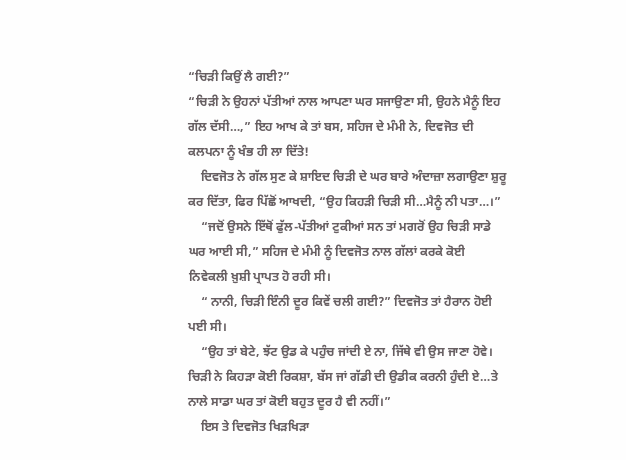“ਚਿੜੀ ਕਿਉਂ ਲੈ ਗਈ?”
“ਚਿੜੀ ਨੇ ਉਹਨਾਂ ਪੱਤੀਆਂ ਨਾਲ ਆਪਣਾ ਘਰ ਸਜਾਉਣਾ ਸੀ, ਉਹਨੇ ਮੈਨੂੰ ਇਹ ਗੱਲ ਦੱਸੀ…,” ਇਹ ਆਖ ਕੇ ਤਾਂ ਬਸ, ਸਹਿਜ ਦੇ ਮੰਮੀ ਨੇ, ਦਿਵਜੋਤ ਦੀ ਕਲਪਨਾ ਨੂੰ ਖੰਭ ਹੀ ਲਾ ਦਿੱਤੇ!
    ਦਿਵਜੋਤ ਨੇ ਗੱਲ ਸੁਣ ਕੇ ਸ਼ਾਇਦ ਚਿੜੀ ਦੇ ਘਰ ਬਾਰੇ ਅੰਦਾਜ਼ਾ ਲਗਾਉਣਾ ਸ਼ੁਰੂ ਕਰ ਦਿੱਤਾ, ਫਿਰ ਪਿੱਛੋਂ ਆਖਦੀ, “ਉਹ ਕਿਹੜੀ ਚਿੜੀ ਸੀ…ਮੈਨੂੰ ਨੀ ਪਤਾ…।”
    “ਜਦੋਂ ਉਸਨੇ ਇੱਥੋਂ ਫੁੱਲ-ਪੱਤੀਆਂ ਟੁਕੀਆਂ ਸਨ ਤਾਂ ਮਗਰੋਂ ਉਹ ਚਿੜੀ ਸਾਡੇ ਘਰ ਆਈ ਸੀ,” ਸਹਿਜ ਦੇ ਮੰਮੀ ਨੂੰ ਦਿਵਜੋਤ ਨਾਲ ਗੱਲਾਂ ਕਰਕੇ ਕੋਈ ਨਿਵੇਕਲੀ ਖ਼ੁਸ਼ੀ ਪ੍ਰਾਪਤ ਹੋ ਰਹੀ ਸੀ।
    “ ਨਾਨੀ, ਚਿੜੀ ਇੰਨੀ ਦੂਰ ਕਿਵੇਂ ਚਲੀ ਗਈ?” ਦਿਵਜੋਤ ਤਾਂ ਹੈਰਾਨ ਹੋਈ ਪਈ ਸੀ।
    “ਉਹ ਤਾਂ ਬੇਟੇ, ਝੱਟ ਉਡ ਕੇ ਪਹੁੰਚ ਜਾਂਦੀ ਏ ਨਾ, ਜਿੱਥੇ ਵੀ ਉਸ ਜਾਣਾ ਹੋਵੇ। ਚਿੜੀ ਨੇ ਕਿਹੜਾ ਕੋਈ ਰਿਕਸ਼ਾ, ਬੱਸ ਜਾਂ ਗੱਡੀ ਦੀ ਉਡੀਕ ਕਰਨੀ ਹੁੰਦੀ ਏ…ਤੇ ਨਾਲੇ ਸਾਡਾ ਘਰ ਤਾਂ ਕੋਈ ਬਹੁਤ ਦੂਰ ਹੈ ਵੀ ਨਹੀਂ।”
    ਇਸ ਤੇ ਦਿਵਜੋਤ ਖਿੜਖਿੜਾ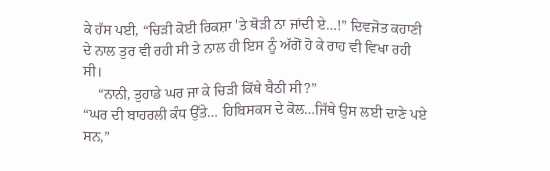ਕੇ ਹੱਸ ਪਈ, “ਚਿੜੀ ਕੋਈ ਰਿਕਸ਼ਾ 'ਤੇ ਥੋੜੀ ਨਾ ਜਾਂਦੀ ਏ…!” ਦਿਵਜੋਤ ਕਹਾਣੀ ਦੇ ਨਾਲ ਤੁਰ ਵੀ ਰਹੀ ਸੀ ਤੇ ਨਾਲ ਹੀ ਇਸ ਨੂੰ ਅੱਗੋਂ ਹੋ ਕੇ ਰਾਹ ਵੀ ਵਿਖਾ ਰਹੀ ਸੀ।
    “ਨਾਨੀ, ਤੁਹਾਡੇ ਘਰ ਜਾ ਕੇ ਚਿੜੀ ਕਿੱਥੇ ਬੈਠੀ ਸੀ?”
“ਘਰ ਦੀ ਬਾਹਰਲੀ ਕੰਧ ਉੱਤੇ… ਹਿਬਿਸਕਸ ਦੇ ਕੋਲ…ਜਿੱਥੇ ਉਸ ਲਈ ਦਾਣੇ ਪਏ ਸਨ,”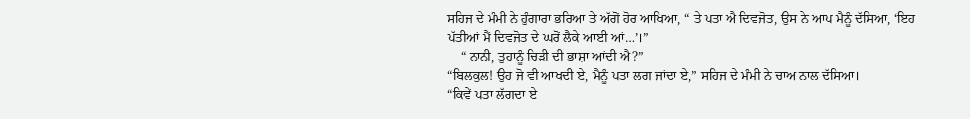ਸਹਿਜ ਦੇ ਮੰਮੀ ਨੇ ਹੁੰਗਾਰਾ ਭਰਿਆ ਤੇ ਅੱਗੋਂ ਹੋਰ ਆਖਿਆ, “ ਤੇ ਪਤਾ ਐ ਦਿਵਜੋਤ, ਉਸ ਨੇ ਆਪ ਮੈਨੂੰ ਦੱਸਿਆ, ‘ਇਹ ਪੱਤੀਆਂ ਮੈਂ ਦਿਵਜੋਤ ਦੇ ਘਰੋਂ ਲੈਕੇ ਆਈ ਆਂ…’।”
    “ ਨਾਨੀ, ਤੁਹਾਨੂੰ ਚਿੜੀ ਦੀ ਭਾਸ਼ਾ ਆਂਦੀ ਐ?”
“ਬਿਲਕੁਲ! ਉਹ ਜੋ ਵੀ ਆਖਦੀ ਏ, ਮੈਨੂੰ ਪਤਾ ਲਗ ਜਾਂਦਾ ਏ,” ਸਹਿਜ ਦੇ ਮੰਮੀ ਨੇ ਚਾਅ ਨਾਲ ਦੱਸਿਆ।
“ਕਿਵੇਂ ਪਤਾ ਲੱਗਦਾ ਏ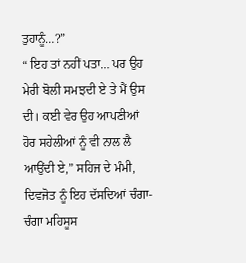ਤੁਹਾਨੂੰ…?”
“ ਇਹ ਤਾਂ ਨਹੀਂ ਪਤਾ… ਪਰ ਉਹ ਮੇਰੀ ਬੋਲੀ ਸਮਝਦੀ ਏ ਤੇ ਮੈਂ ਉਸ ਦੀ। ਕਈ ਵੇਰ ਉਹ ਆਪਣੀਆਂ ਹੋਰ ਸਹੇਲੀਆਂ ਨੂੰ ਵੀ ਨਾਲ ਲੈ ਆਉਂਦੀ ਏ,” ਸਹਿਜ ਦੇ ਮੰਮੀ, ਦਿਵਜੋਤ ਨੂੰ ਇਹ ਦੱਸਦਿਆਂ ਚੰਗਾ-ਚੰਗਾ ਮਹਿਸੂਸ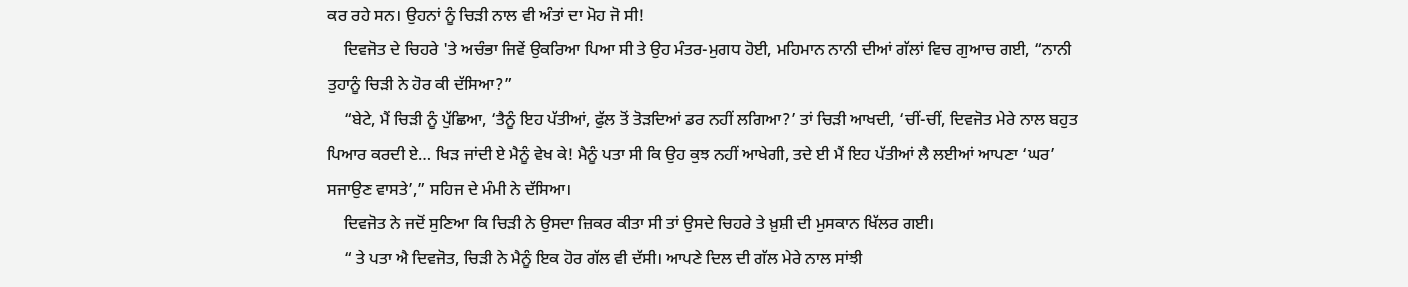ਕਰ ਰਹੇ ਸਨ। ਉਹਨਾਂ ਨੂੰ ਚਿੜੀ ਨਾਲ ਵੀ ਅੰਤਾਂ ਦਾ ਮੋਹ ਜੋ ਸੀ!
    ਦਿਵਜੋਤ ਦੇ ਚਿਹਰੇ 'ਤੇ ਅਚੰਭਾ ਜਿਵੇਂ ਉਕਰਿਆ ਪਿਆ ਸੀ ਤੇ ਉਹ ਮੰਤਰ-ਮੁਗਧ ਹੋਈ, ਮਹਿਮਾਨ ਨਾਨੀ ਦੀਆਂ ਗੱਲਾਂ ਵਿਚ ਗੁਆਚ ਗਈ, “ਨਾਨੀ ਤੁਹਾਨੂੰ ਚਿੜੀ ਨੇ ਹੋਰ ਕੀ ਦੱਸਿਆ?”
    “ਬੇਟੇ, ਮੈਂ ਚਿੜੀ ਨੂੰ ਪੁੱਛਿਆ, ‘ਤੈਨੂੰ ਇਹ ਪੱਤੀਆਂ, ਫੁੱਲ ਤੋਂ ਤੋੜਦਿਆਂ ਡਰ ਨਹੀਂ ਲਗਿਆ?’ ਤਾਂ ਚਿੜੀ ਆਖਦੀ, ‘ਚੀਂ-ਚੀਂ, ਦਿਵਜੋਤ ਮੇਰੇ ਨਾਲ ਬਹੁਤ ਪਿਆਰ ਕਰਦੀ ਏ… ਖਿੜ ਜਾਂਦੀ ਏ ਮੈਨੂੰ ਵੇਖ ਕੇ! ਮੈਨੂੰ ਪਤਾ ਸੀ ਕਿ ਉਹ ਕੁਝ ਨਹੀਂ ਆਖੇਗੀ, ਤਦੇ ਈ ਮੈਂ ਇਹ ਪੱਤੀਆਂ ਲੈ ਲਈਆਂ ਆਪਣਾ ‘ਘਰ’ ਸਜਾਉਣ ਵਾਸਤੇ’,” ਸਹਿਜ ਦੇ ਮੰਮੀ ਨੇ ਦੱਸਿਆ।
    ਦਿਵਜੋਤ ਨੇ ਜਦੋਂ ਸੁਣਿਆ ਕਿ ਚਿੜੀ ਨੇ ਉਸਦਾ ਜ਼ਿਕਰ ਕੀਤਾ ਸੀ ਤਾਂ ਉਸਦੇ ਚਿਹਰੇ ਤੇ ਖ਼ੁਸ਼ੀ ਦੀ ਮੁਸਕਾਨ ਖਿੱਲਰ ਗਈ।
    “ ਤੇ ਪਤਾ ਐ ਦਿਵਜੋਤ, ਚਿੜੀ ਨੇ ਮੈਨੂੰ ਇਕ ਹੋਰ ਗੱਲ ਵੀ ਦੱਸੀ। ਆਪਣੇ ਦਿਲ ਦੀ ਗੱਲ ਮੇਰੇ ਨਾਲ ਸਾਂਝੀ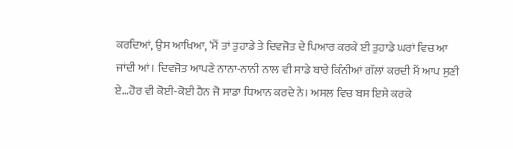ਕਰਦਿਆਂ, ਉਸ ਆਖਿਆ, ‘ਮੈਂ ਤਾਂ ਤੁਹਾਡੇ ਤੇ ਦਿਵਜੋਤ ਦੇ ਪਿਆਰ ਕਰਕੇ ਈ ਤੁਹਾਡੇ ਘਰਾਂ ਵਿਚ ਆ ਜਾਂਦੀ ਆਂ। ਦਿਵਜੋਤ ਆਪਣੇ ਨਾਨਾ-ਨਾਨੀ ਨਾਲ ਵੀ ਸਾਡੇ ਬਾਰੇ ਕਿੰਨੀਆਂ ਗੱਲਾਂ ਕਰਦੀ ਮੈਂ ਆਪ ਸੁਣੀ ਏ…ਹੋਰ ਵੀ ਕੋਈ-ਕੋਈ ਹੈਨ ਜੋ ਸਾਡਾ ਧਿਆਨ ਕਰਦੇ ਨੇ। ਅਸਲ ਵਿਚ ਬਸ ਇਸੇ ਕਰਕੇ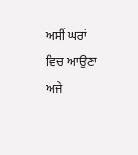ਅਸੀਂ ਘਰਾਂ ਵਿਚ ਆਉਣਾ ਅਜੇ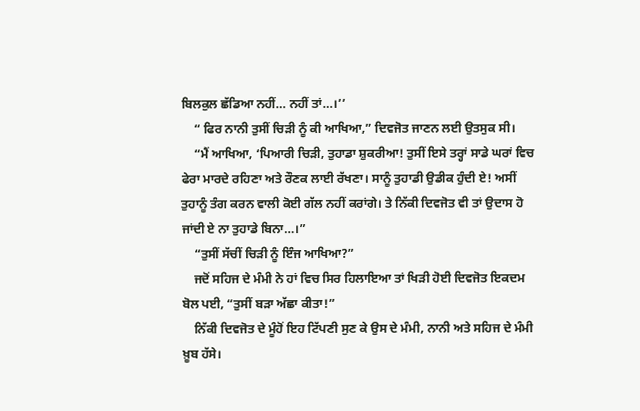ਬਿਲਕੁਲ ਛੱਡਿਆ ਨਹੀਂ… ਨਹੀਂ ਤਾਂ…।’’
    “ ਫਿਰ ਨਾਨੀ ਤੁਸੀਂ ਚਿੜੀ ਨੂੰ ਕੀ ਆਖਿਆ,” ਦਿਵਜੋਤ ਜਾਣਨ ਲਈ ਉਤਸੁਕ ਸੀ।
    “ਮੈਂ ਆਖਿਆ, ‘ਪਿਆਰੀ ਚਿੜੀ, ਤੁਹਾਡਾ ਸ਼ੁਕਰੀਆ! ਤੁਸੀਂ ਇਸੇ ਤਰ੍ਹਾਂ ਸਾਡੇ ਘਰਾਂ ਵਿਚ ਫੇਰਾ ਮਾਰਦੇ ਰਹਿਣਾ ਅਤੇ ਰੌਣਕ ਲਾਈ ਰੱਖਣਾ। ਸਾਨੂੰ ਤੁਹਾਡੀ ਉਡੀਕ ਹੁੰਦੀ ਏ! ਅਸੀਂ ਤੁਹਾਨੂੰ ਤੰਗ ਕਰਨ ਵਾਲੀ ਕੋਈ ਗੱਲ ਨਹੀਂ ਕਰਾਂਗੇ। ਤੇ ਨਿੱਕੀ ਦਿਵਜੋਤ ਵੀ ਤਾਂ ਉਦਾਸ ਹੋ ਜਾਂਦੀ ਏ ਨਾ ਤੁਹਾਡੇ ਬਿਨਾ…।”
    “ਤੁਸੀਂ ਸੱਚੀਂ ਚਿੜੀ ਨੂੰ ਇੰਜ ਆਖਿਆ?”
    ਜਦੋਂ ਸਹਿਜ ਦੇ ਮੰਮੀ ਨੇ ਹਾਂ ਵਿਚ ਸਿਰ ਹਿਲਾਇਆ ਤਾਂ ਖਿੜੀ ਹੋਈ ਦਿਵਜੋਤ ਇਕਦਮ ਬੋਲ ਪਈ, “ਤੁਸੀਂ ਬੜਾ ਅੱਛਾ ਕੀਤਾ!”
    ਨਿੱਕੀ ਦਿਵਜੋਤ ਦੇ ਮੂੰਹੋਂ ਇਹ ਟਿੱਪਣੀ ਸੁਣ ਕੇ ਉਸ ਦੇ ਮੰਮੀ, ਨਾਨੀ ਅਤੇ ਸਹਿਜ ਦੇ ਮੰਮੀ ਖ਼ੂਬ ਹੱਸੇ।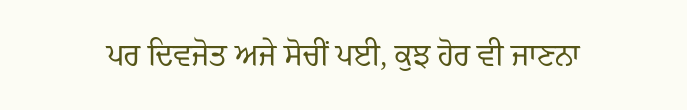ਪਰ ਦਿਵਜੋਤ ਅਜੇ ਸੋਚੀਂ ਪਈ, ਕੁਝ ਹੋਰ ਵੀ ਜਾਣਨਾ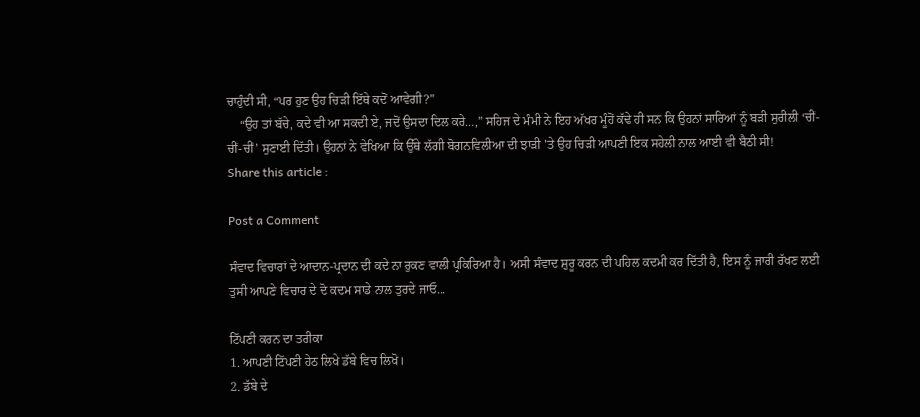ਚਾਹੁੰਦੀ ਸੀ, “ਪਰ ਹੁਣ ਉਹ ਚਿੜੀ ਇੱਥੇ ਕਦੋਂ ਆਵੇਗੀ?”
    “ਉਹ ਤਾਂ ਬੱਚੇ, ਕਦੇ ਵੀ ਆ ਸਕਦੀ ਏ, ਜਦੋਂ ਉਸਦਾ ਦਿਲ ਕਰੇ…,” ਸਹਿਜ ਦੇ ਮੰਮੀ ਨੇ ਇਹ ਅੱਖਰ ਮੂੰਹੋਂ ਕੱਢੇ ਹੀ ਸਨ ਕਿ ਉਹਨਾਂ ਸਾਰਿਆਂ ਨੂੰ ਬੜੀ ਸੁਰੀਲੀ ‘ਚੀਂ-ਚੀਂ-ਚੀਂ’ ਸੁਣਾਈ ਦਿੱਤੀ। ਉਹਨਾਂ ਨੇ ਵੇਖਿਆ ਕਿ ਉੱਥੇ ਲੱਗੀ ਬੋਗਨਵਿਲੀਆ ਦੀ ਝਾੜੀ 'ਤੇ ਉਹ ਚਿੜੀ ਆਪਣੀ ਇਕ ਸਹੇਲੀ ਨਾਲ ਆਈ ਵੀ ਬੈਠੀ ਸੀ!
Share this article :

Post a Comment

ਸੰਵਾਦ ਵਿਚਾਰਾਂ ਦੇ ਆਦਾਨ-ਪ੍ਰਦਾਨ ਦੀ ਕਦੇ ਨਾ ਰੁਕਣ ਵਾਲੀ ਪ੍ਰਕਿਰਿਆ ਹੈ। ਅਸੀ ਸੰਵਾਦ ਸ਼ੁਰੂ ਕਰਨ ਦੀ ਪਹਿਲ ਕਦਮੀ ਕਰ ਦਿੱਤੀ ਹੈ, ਇਸ ਨੂੰ ਜਾਰੀ ਰੱਖਣ ਲਈ ਤੁਸੀ ਆਪਣੇ ਵਿਚਾਰ ਦੇ ਦੋ ਕਦਮ ਸਾਡੇ ਨਾਲ ਤੁਰਦੇ ਜਾਓ...

ਟਿੱਪਣੀ ਕਰਨ ਦਾ ਤਰੀਕਾ
1. ਆਪਣੀ ਟਿੱਪਣੀ ਹੇਠ ਲਿਖੇ ਡੱਬੇ ਵਿਚ ਲਿਖੋ।
2. ਡੱਬੇ ਦੇ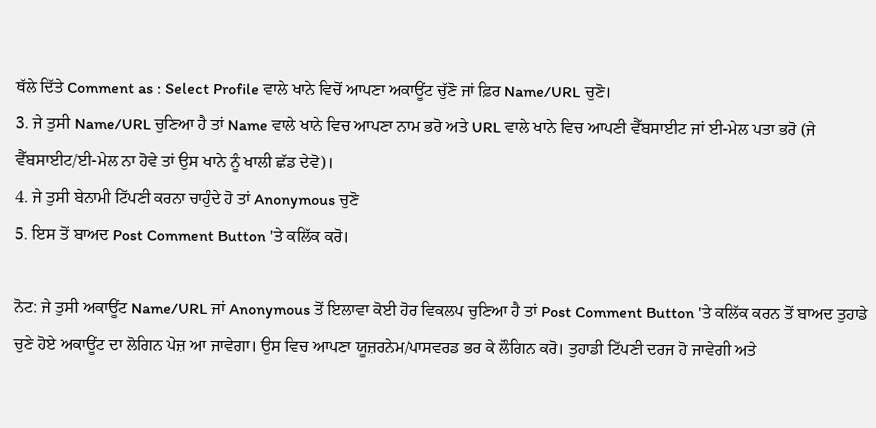ਥੱਲੇ ਦਿੱਤੇ Comment as : Select Profile ਵਾਲੇ ਖਾਨੇ ਵਿਚੋਂ ਆਪਣਾ ਅਕਾਊਂਟ ਚੁੱਣੋ ਜਾਂ ਫ਼ਿਰ Name/URL ਚੁਣੋ।
3. ਜੇ ਤੁਸੀ Name/URL ਚੁਣਿਆ ਹੈ ਤਾਂ Name ਵਾਲੇ ਖਾਨੇ ਵਿਚ ਆਪਣਾ ਨਾਮ ਭਰੋ ਅਤੇ URL ਵਾਲੇ ਖਾਨੇ ਵਿਚ ਆਪਣੀ ਵੈੱਬਸਾਈਟ ਜਾਂ ਈ-ਮੇਲ ਪਤਾ ਭਰੋ (ਜੇ ਵੈੱਬਸਾਈਟ/ਈ-ਮੇਲ ਨਾ ਹੋਵੇ ਤਾਂ ਉਸ ਖਾਨੇ ਨੂੰ ਖਾਲੀ ਛੱਡ ਦੇਵੋ)।
4. ਜੇ ਤੁਸੀ ਬੇਨਾਮੀ ਟਿੱਪਣੀ ਕਰਨਾ ਚਾਹੁੰਦੇ ਹੋ ਤਾਂ Anonymous ਚੁਣੋ
5. ਇਸ ਤੋਂ ਬਾਅਦ Post Comment Button 'ਤੇ ਕਲਿੱਕ ਕਰੋ।

ਨੋਟ: ਜੇ ਤੁਸੀ ਅਕਾਊਂਟ Name/URL ਜਾਂ Anonymous ਤੋਂ ਇਲਾਵਾ ਕੋਈ ਹੋਰ ਵਿਕਲਪ ਚੁਣਿਆ ਹੈ ਤਾਂ Post Comment Button 'ਤੇ ਕਲਿੱਕ ਕਰਨ ਤੋਂ ਬਾਅਦ ਤੁਹਾਡੇ ਚੁਣੇ ਹੋਏ ਅਕਾਊਂਟ ਦਾ ਲੋਗਿਨ ਪੇਜ਼ ਆ ਜਾਵੇਗਾ। ਉਸ ਵਿਚ ਆਪਣਾ ਯੂਜ਼ਰਨੇਮ/ਪਾਸਵਰਡ ਭਰ ਕੇ ਲੌਗਿਨ ਕਰੋ। ਤੁਹਾਡੀ ਟਿੱਪਣੀ ਦਰਜ ਹੋ ਜਾਵੇਗੀ ਅਤੇ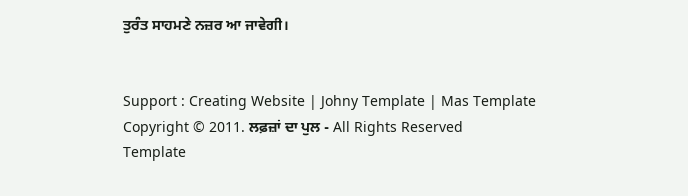ਤੁਰੰਤ ਸਾਹਮਣੇ ਨਜ਼ਰ ਆ ਜਾਵੇਗੀ।


Support : Creating Website | Johny Template | Mas Template
Copyright © 2011. ਲਫ਼ਜ਼ਾਂ ਦਾ ਪੁਲ - All Rights Reserved
Template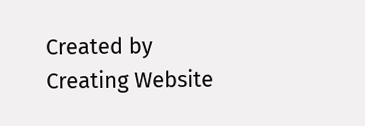Created by Creating Website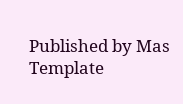Published by Mas Template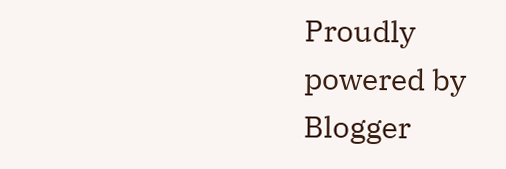Proudly powered by Blogger